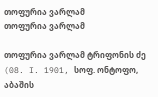თოფურია ვარლამ
თოფურია ვარლამ

თოფურია ვარლამ ტრიფონის ძე (08. I. 1901, სოფ. ონტოფო, აბაშის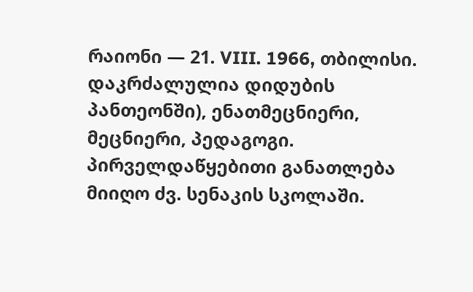რაიონი — 21. VIII. 1966, თბილისი. დაკრძალულია დიდუბის პანთეონში), ენათმეცნიერი, მეცნიერი, პედაგოგი. პირველდაწყებითი განათლება მიიღო ძვ. სენაკის სკოლაში.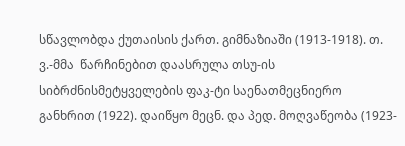სწავლობდა ქუთაისის ქართ. გიმნაზიაში (1913-1918). თ. ვ.-მმა  წარჩინებით დაასრულა თსუ-ის სიბრძნისმეტყველების ფაკ-ტი საენათმეცნიერო განხრით (1922). დაიწყო მეცნ. და პედ. მოღვაწეობა (1923-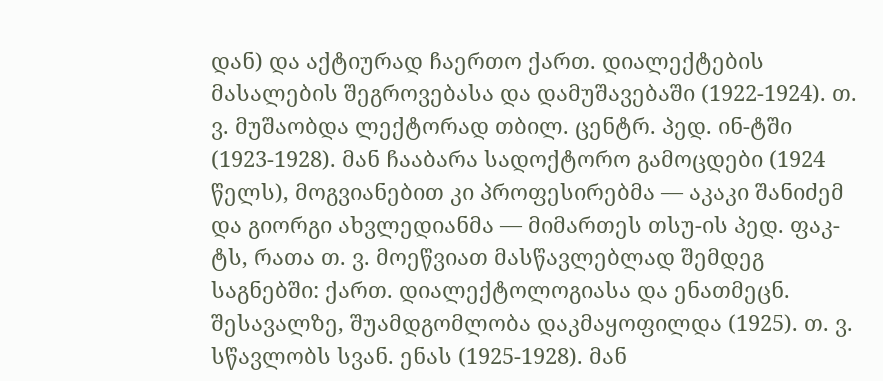დან) და აქტიურად ჩაერთო ქართ. დიალექტების მასალების შეგროვებასა და დამუშავებაში (1922-1924). თ. ვ. მუშაობდა ლექტორად თბილ. ცენტრ. პედ. ინ-ტში (1923-1928). მან ჩააბარა სადოქტორო გამოცდები (1924 წელს), მოგვიანებით კი პროფესირებმა — აკაკი შანიძემ და გიორგი ახვლედიანმა — მიმართეს თსუ-ის პედ. ფაკ-ტს, რათა თ. ვ. მოეწვიათ მასწავლებლად შემდეგ საგნებში: ქართ. დიალექტოლოგიასა და ენათმეცნ. შესავალზე, შუამდგომლობა დაკმაყოფილდა (1925). თ. ვ. სწავლობს სვან. ენას (1925-1928). მან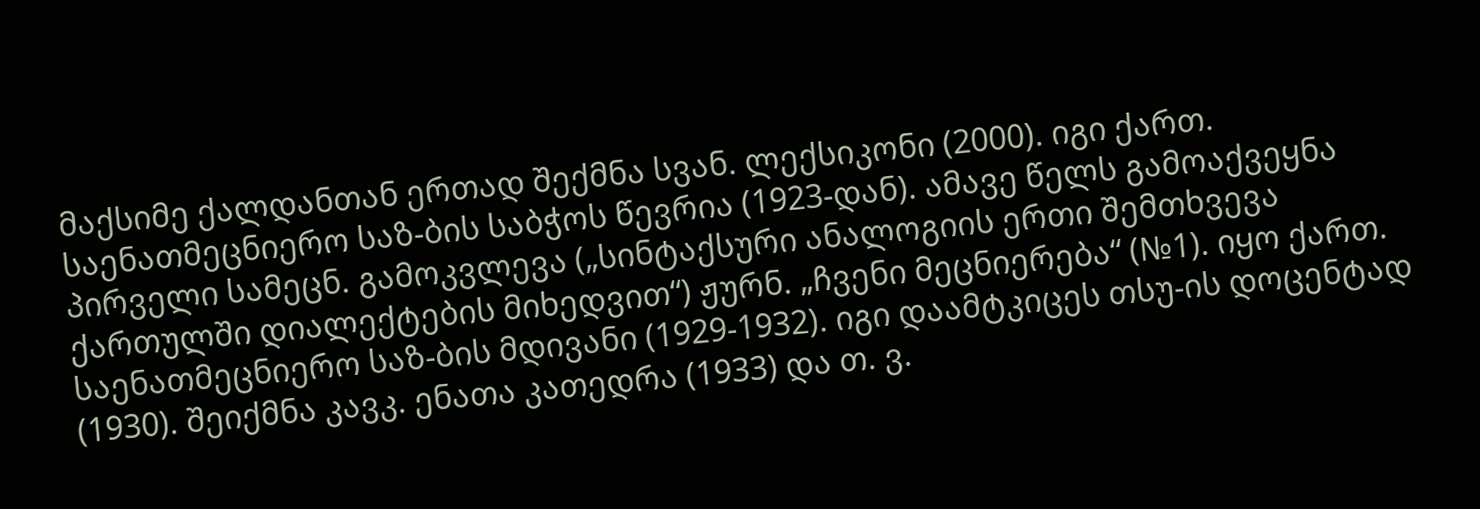მაქსიმე ქალდანთან ერთად შექმნა სვან. ლექსიკონი (2000). იგი ქართ. საენათმეცნიერო საზ-ბის საბჭოს წევრია (1923-დან). ამავე წელს გამოაქვეყნა პირველი სამეცნ. გამოკვლევა („სინტაქსური ანალოგიის ერთი შემთხვევა ქართულში დიალექტების მიხედვით“) ჟურნ. „ჩვენი მეცნიერება“ (№1). იყო ქართ. საენათმეცნიერო საზ-ბის მდივანი (1929-1932). იგი დაამტკიცეს თსუ-ის დოცენტად (1930). შეიქმნა კავკ. ენათა კათედრა (1933) და თ. ვ.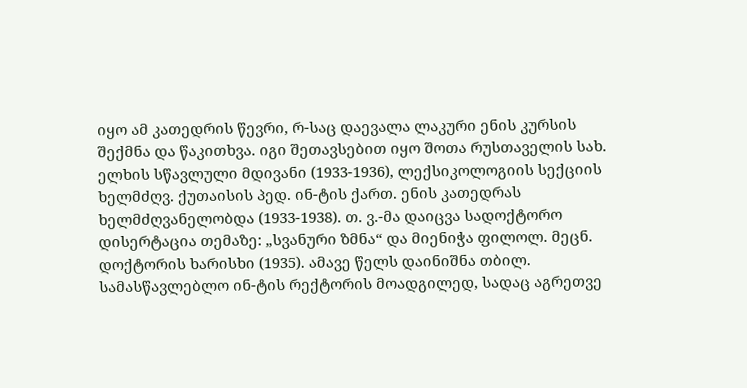იყო ამ კათედრის წევრი, რ-საც დაევალა ლაკური ენის კურსის შექმნა და წაკითხვა. იგი შეთავსებით იყო შოთა რუსთაველის სახ. ელხის სწავლული მდივანი (1933-1936), ლექსიკოლოგიის სექციის ხელმძღვ. ქუთაისის პედ. ინ-ტის ქართ. ენის კათედრას ხელმძღვანელობდა (1933-1938). თ. ვ.-მა დაიცვა სადოქტორო დისერტაცია თემაზე: „სვანური ზმნა“ და მიენიჭა ფილოლ. მეცნ. დოქტორის ხარისხი (1935). ამავე წელს დაინიშნა თბილ. სამასწავლებლო ინ-ტის რექტორის მოადგილედ, სადაც აგრეთვე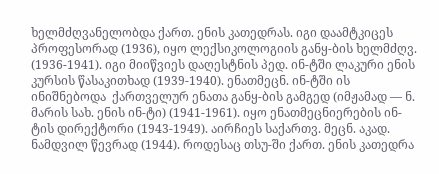ხელმძღვანელობდა ქართ. ენის კათედრას. იგი დაამტკიცეს პროფესორად (1936), იყო ლექსიკოლოგიის განყ-ბის ხელმძღვ. (1936-1941). იგი მიიწვიეს დაღესტნის პედ. ინ-ტში ლაკური ენის კურსის წასაკითხად (1939-1940). ენათმეცნ. ინ-ტში ის ინიშნებოდა  ქართველურ ენათა განყ-ბის გამგედ (იმჟამად — ნ. მარის სახ. ენის ინ-ტი) (1941-1961). იყო ენათმეცნიერების ინ-ტის დირექტორი (1943-1949). აირჩიეს საქართვ. მეცნ. აკად. ნამდვილ წევრად (1944). როდესაც თსუ-ში ქართ. ენის კათედრა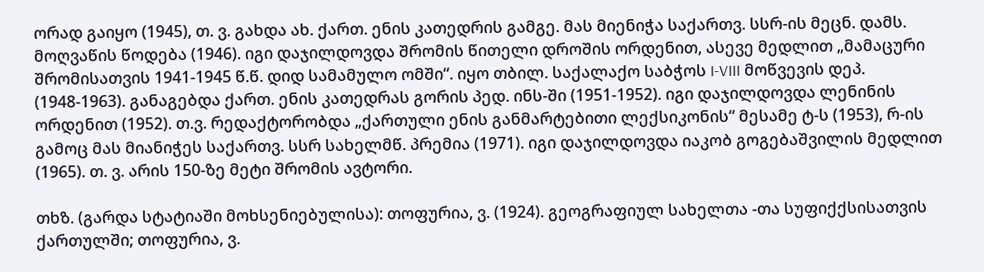ორად გაიყო (1945), თ. ვ. გახდა ახ. ქართ. ენის კათედრის გამგე. მას მიენიჭა საქართვ. სსრ-ის მეცნ. დამს. მოღვაწის წოდება (1946). იგი დაჯილდოვდა შრომის წითელი დროშის ორდენით, ასევე მედლით „მამაცური შრომისათვის 1941-1945 წ.წ. დიდ სამამულო ომში“. იყო თბილ. საქალაქო საბჭოს I-VIII მოწვევის დეპ. (1948-1963). განაგებდა ქართ. ენის კათედრას გორის პედ. ინს-ში (1951-1952). იგი დაჯილდოვდა ლენინის ორდენით (1952). თ.ვ. რედაქტორობდა „ქართული ენის განმარტებითი ლექსიკონის“ მესამე ტ-ს (1953), რ-ის გამოც მას მიანიჭეს საქართვ. სსრ სახელმწ. პრემია (1971). იგი დაჯილდოვდა იაკობ გოგებაშვილის მედლით (1965). თ. ვ. არის 150-ზე მეტი შრომის ავტორი.

თხზ. (გარდა სტატიაში მოხსენიებულისა): თოფურია, ვ. (1924). გეოგრაფიულ სახელთა -თა სუფიქქსისათვის ქართულში; თოფურია, ვ.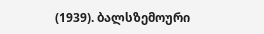(1939). ბალსზემოური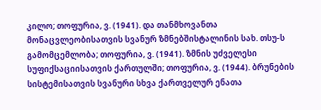კილო; თოფურია, ვ. (1941). და თანმხოვანთა მონაცვლეობისათვის სვანურ ზმნებშისტალინის სახ. თსუ-ს გამომცემლობა; თოფურია, ვ. (1941). ზმნის უძველესი სუფიქსაციისათვის ქართულში; თოფურია, ვ. (1944). ბრუნების სისტემისათვის სვანური სხვა ქართველურ ენათა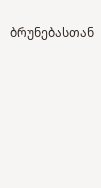ბრუნებასთან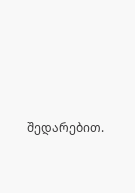შედარებით.